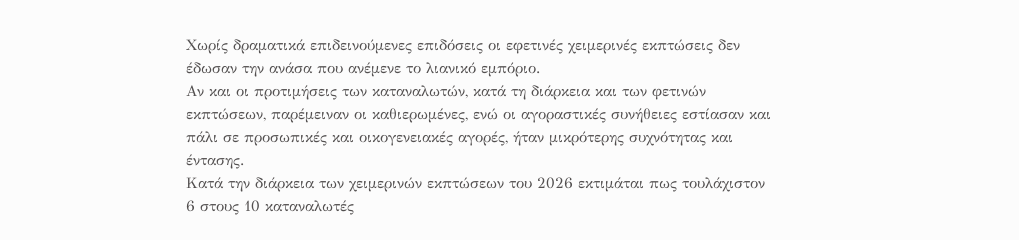Χωρίς δραματικά επιδεινούμενες επιδόσεις οι εφετινές χειμερινές εκπτώσεις δεν έδωσαν την ανάσα που ανέμενε το λιανικό εμπόριο.
Αν και οι προτιμήσεις των καταναλωτών, κατά τη διάρκεια και των φετινών εκπτώσεων, παρέμειναν οι καθιερωμένες, ενώ οι αγοραστικές συνήθειες εστίασαν και πάλι σε προσωπικές και οικογενειακές αγορές, ήταν μικρότερης συχνότητας και έντασης.
Κατά την διάρκεια των χειμερινών εκπτώσεων του 2026 εκτιμάται πως τουλάχιστον 6 στους 10 καταναλωτές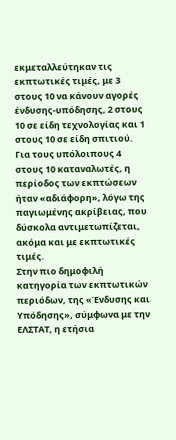εκμεταλλεύτηκαν τις εκπτωτικές τιμές, με 3 στους 10 να κάνουν αγορές ένδυσης-υπόδησης, 2 στους 10 σε είδη τεχνολογίας και 1 στους 10 σε είδη σπιτιού.
Για τους υπόλοιπους 4 στους 10 καταναλωτές, η περίοδος των εκπτώσεων ήταν «αδιάφορη», λόγω της παγιωμένης ακρίβειας, που δύσκολα αντιμετωπίζεται, ακόμα και με εκπτωτικές τιμές.
Στην πιο δημοφιλή κατηγορία των εκπτωτικών περιόδων, της «Ένδυσης και Υπόδησης», σύμφωνα με την ΕΛΣΤΑΤ, η ετήσια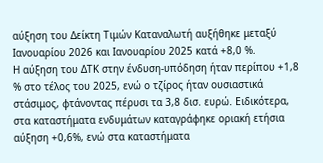αύξηση του Δείκτη Τιμών Καταναλωτή αυξήθηκε μεταξύ Ιανουαρίου 2026 και Ιανουαρίου 2025 κατά +8,0 %.
Η αύξηση του ΔΤΚ στην ένδυση-υπόδηση ήταν περίπου +1,8 % στο τέλος του 2025, ενώ ο τζίρος ήταν ουσιαστικά στάσιμος, φτάνοντας πέρυσι τα 3,8 δισ. ευρώ. Ειδικότερα, στα καταστήματα ενδυμάτων καταγράφηκε οριακή ετήσια αύξηση +0,6%, ενώ στα καταστήματα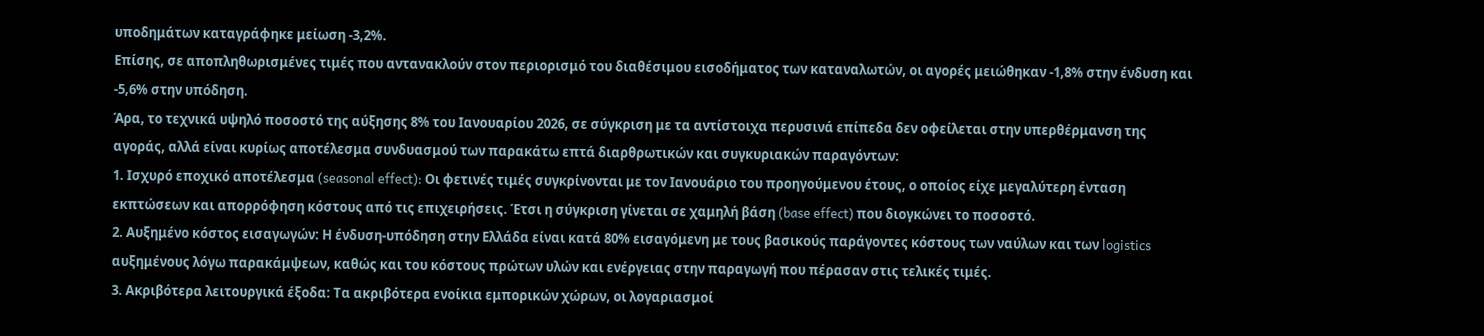υποδημάτων καταγράφηκε μείωση -3,2%.
Επίσης, σε αποπληθωρισμένες τιμές που αντανακλούν στον περιορισμό του διαθέσιμου εισοδήματος των καταναλωτών, οι αγορές μειώθηκαν -1,8% στην ένδυση και -5,6% στην υπόδηση.
Άρα, το τεχνικά υψηλό ποσοστό της αύξησης 8% του Ιανουαρίου 2026, σε σύγκριση με τα αντίστοιχα περυσινά επίπεδα δεν οφείλεται στην υπερθέρμανση της αγοράς, αλλά είναι κυρίως αποτέλεσμα συνδυασμού των παρακάτω επτά διαρθρωτικών και συγκυριακών παραγόντων:
1. Ισχυρό εποχικό αποτέλεσμα (seasonal effect): Οι φετινές τιμές συγκρίνονται με τον Ιανουάριο του προηγούμενου έτους, ο οποίος είχε μεγαλύτερη ένταση εκπτώσεων και απορρόφηση κόστους από τις επιχειρήσεις. Έτσι η σύγκριση γίνεται σε χαμηλή βάση (base effect) που διογκώνει το ποσοστό.
2. Αυξημένο κόστος εισαγωγών: Η ένδυση-υπόδηση στην Ελλάδα είναι κατά 80% εισαγόμενη με τους βασικούς παράγοντες κόστους των ναύλων και των logistics αυξημένους λόγω παρακάμψεων, καθώς και του κόστους πρώτων υλών και ενέργειας στην παραγωγή που πέρασαν στις τελικές τιμές.
3. Ακριβότερα λειτουργικά έξοδα: Τα ακριβότερα ενοίκια εμπορικών χώρων, οι λογαριασμοί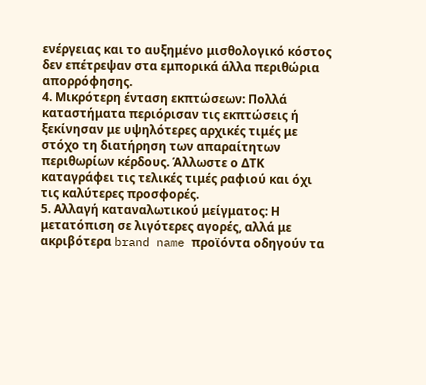ενέργειας και το αυξημένο μισθολογικό κόστος δεν επέτρεψαν στα εμπορικά άλλα περιθώρια απορρόφησης.
4. Μικρότερη ένταση εκπτώσεων: Πολλά καταστήματα περιόρισαν τις εκπτώσεις ή ξεκίνησαν με υψηλότερες αρχικές τιμές με στόχο τη διατήρηση των απαραίτητων περιθωρίων κέρδους. Άλλωστε ο ΔΤΚ καταγράφει τις τελικές τιμές ραφιού και όχι τις καλύτερες προσφορές.
5. Αλλαγή καταναλωτικού μείγματος: Η μετατόπιση σε λιγότερες αγορές, αλλά με ακριβότερα brand name προϊόντα οδηγούν τα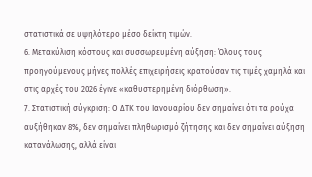στατιστικά σε υψηλότερο μέσο δείκτη τιμών.
6. Μετακύλιση κόστους και συσσωρευμένη αύξηση: Όλους τους προηγούμενους μήνες πολλές επιχειρήσεις κρατούσαν τις τιμές χαμηλά και στις αρχές του 2026 έγινε «καθυστερημένη διόρθωση».
7. Στατιστική σύγκριση: Ο ΔΤΚ του Ιανουαρίου δεν σημαίνει ότι τα ρούχα αυξήθηκαν 8%, δεν σημαίνει πληθωρισμό ζήτησης και δεν σημαίνει αύξηση κατανάλωσης, αλλά είναι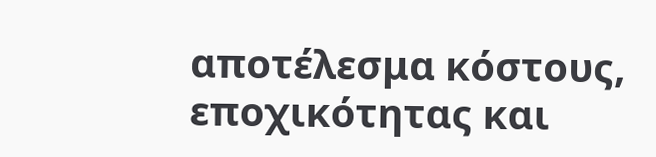αποτέλεσμα κόστους, εποχικότητας και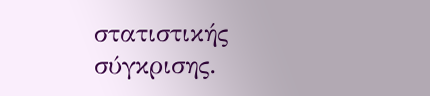στατιστικής σύγκρισης.